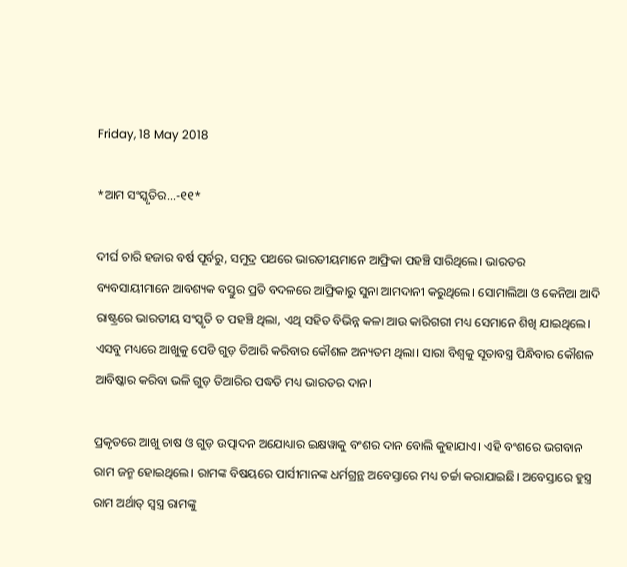Friday, 18 May 2018

*ଆମ ସଂସ୍କୃତିର...-୧୧*

ଦୀର୍ଘ ଚାରି ହଜାର ବର୍ଷ ପୂର୍ବରୁ, ସମୁଦ୍ର ପଥରେ ଭାରତୀୟମାନେ ଆଫ୍ରିକା ପହଞ୍ଚି ସାରିଥିଲେ। ଭାରତର ବ୍ୟବସାୟୀମାନେ ଆବଶ୍ୟକ ବସ୍ତୁର ପ୍ରତି ବଦଳରେ ଆଫ୍ରିକାରୁ ସୁନା ଆମଦାନୀ କରୁଥିଲେ। ସୋମାଲିଆ ଓ କେନିଆ ଆଦି ରାଷ୍ଟ୍ରରେ ଭାରତୀୟ ସଂସ୍କୃତି ତ ପହଞ୍ଚି ଥିଲା, ଏଥି ସହିତ ବିଭିନ୍ନ କଳା ଆଉ କାରିଗରୀ ମଧ୍ୟ ସେମାନେ ଶିଖି ଯାଇଥିଲେ। ଏସବୁ ମଧ୍ୟରେ ଆଖୁକୁ ପେଡି ଗୁଡ଼ ତିଆରି କରିବାର କୌଶଳ ଅନ୍ୟତମ ଥିଲା। ସାରା ବିଶ୍ୱକୁ ସୂତାବସ୍ତ୍ର ପିନ୍ଧିବାର କୌଶଳ ଆବିଷ୍କାର କରିବା ଭଳି ଗୁଡ଼ ତିଆରିର ପଦ୍ଧତି ମଧ୍ୟ ଭାରତର ଦାନ।

ପ୍ରକୃତରେ ଆଖୁ ଚାଷ ଓ ଗୁଡ଼ ଉତ୍ପାଦନ ଅଯୋଧ୍ୟାର ଇକ୍ଷୱାକୁ ବଂଶର ଦାନ ବୋଲି କୁହାଯାଏ। ଏହି ବଂଶରେ ଭଗବାନ ରାମ ଜନ୍ମ ହୋଇଥିଲେ। ରାମଙ୍କ ବିଷୟରେ ପାର୍ସୀମାନଙ୍କ ଧର୍ମଗ୍ରନ୍ଥ ଅବେସ୍ତାରେ ମଧ୍ୟ ଚର୍ଚ୍ଚା କରାଯାଇଛି। ଅବେସ୍ତାରେ ହୁସ୍ତ୍ର ରାମ ଅର୍ଥାତ୍ ସ୍ୱସ୍ତ୍ର ରାମଙ୍କୁ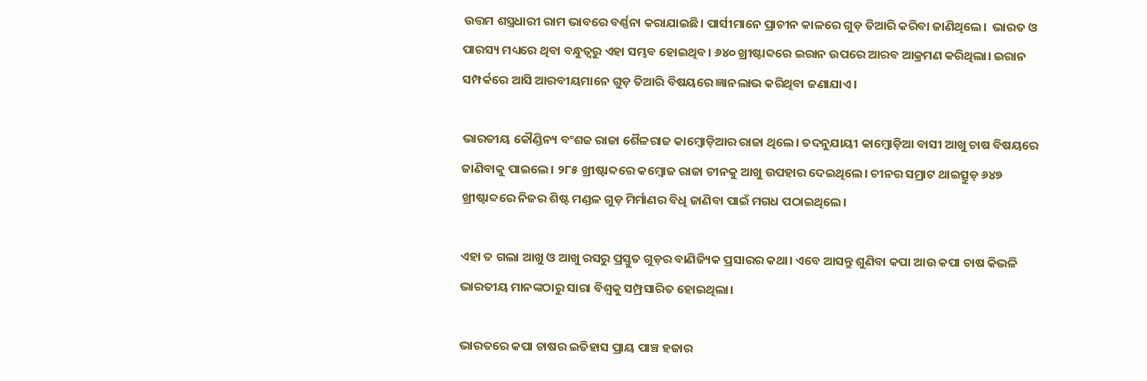ଉତ୍ତମ ଶସ୍ତ୍ରଧାରୀ ରାମ ଭାବରେ ବର୍ଣ୍ଣନା କରାଯାଇଛି। ପାର୍ସୀମାନେ ପ୍ରାଚୀନ କାଳରେ ଗୁଡ଼ ତିଆରି କରିବା ଜାଣିଥିଲେ।  ଭାରତ ଓ ପାରସ୍ୟ ମଧ୍ୟରେ ଥିବା ବନ୍ଧୁତ୍ବରୁ ଏହା ସମ୍ଭବ ହୋଇଥିବ। ୬୪୦ ଖ୍ରୀଷ୍ଟାବ୍ଦରେ ଇରାନ ଉପରେ ଆରବ ଆକ୍ରମଣ କରିଥିଲା। ଇରାନ ସମ୍ପର୍କରେ ଆସି ଆରବୀୟମାନେ ଗୁଡ଼ ତିଆରି ବିଷୟରେ ଜ୍ଞାନଲାଭ କରିଥିବା ଜଣାଯାଏ।

ଭାରତୀୟ କୌଣ୍ଡିନ୍ୟ ବଂଶଜ ରାଜା ଶୈଳରାଜ କାମ୍ବୋଡ଼ିଆର ରାଜା ଥିଲେ। ତଦନୁଯାୟୀ କାମ୍ବୋଡ଼ିଆ ବାସୀ ଆଖୁ ଚାଷ ବିଷୟରେ ଜାଣିବାକୁ ପାଇଲେ। ୨୮୫ ଖ୍ରୀଷ୍ଟାବ୍ଦରେ କମ୍ବୋଜ ରାଜା ଚୀନକୁ ଆଖୁ ଉପହାର ଦେଇଥିଲେ। ଚୀନର ସମ୍ରାଟ ଥାଇତ୍ସୁଡ଼ ୬୪୭ ଖ୍ରୀଷ୍ଟାବ୍ଦରେ ନିଜର ଶିଷ୍ଟ ମଣ୍ଡଳ ଗୁଡ଼ ମିର୍ମାଣର ବିଧି ଜାଣିବା ପାଇଁ ମଗଧ ପଠାଇଥିଲେ।

ଏହା ତ ଗଲା ଆଖୁ ଓ ଆଖୁ ରସରୁ ପ୍ରସ୍ତୁତ ଗୁଡ଼ର ବାଣିଜ୍ୟିକ ପ୍ରସାରର କଥା। ଏବେ ଆସନ୍ତୁ ଶୁଣିବା କପା ଆଉ କପା ଚାଷ କିଭଳି ଭାରତୀୟ ମାନଙ୍କଠାରୁ ସାରା ବିଶ୍ୱକୁ ସମ୍ପ୍ରସାରିତ ହୋଇଥିଲା।

ଭାରତରେ କପା ଚାଷର ଇତିହାସ ପ୍ରାୟ ପାଞ୍ଚ ହଜାର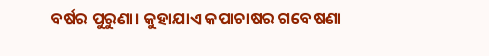ବର୍ଷର ପୁରୁଣା। କୁହାଯାଏ କପାଚାଷର ଗବେଷଣା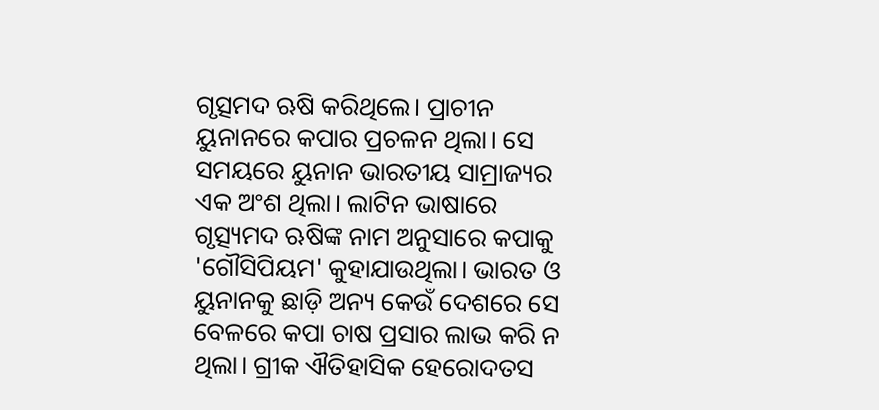ଗୃତ୍ସମଦ ଋଷି କରିଥିଲେ। ପ୍ରାଚୀନ ୟୁନାନରେ କପାର ପ୍ରଚଳନ ଥିଲା। ସେ ସମୟରେ ୟୁନାନ ଭାରତୀୟ ସାମ୍ରାଜ୍ୟର ଏକ ଅଂଶ ଥିଲା। ଲାଟିନ ଭାଷାରେ ଗୃତ୍ସ୍ୟମଦ ଋଷିଙ୍କ ନାମ ଅନୁସାରେ କପାକୁ 'ଗୌସିପିୟମ' କୁହାଯାଉଥିଲା। ଭାରତ ଓ ୟୁନାନକୁ ଛାଡ଼ି ଅନ୍ୟ କେଉଁ ଦେଶରେ ସେ ବେଳରେ କପା ଚାଷ ପ୍ରସାର ଲାଭ କରି ନ ଥିଲା। ଗ୍ରୀକ ଐତିହାସିକ ହେରୋଦତସ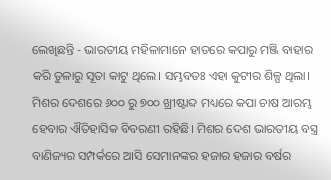ଲେଖିଛନ୍ତି - ଭାରତୀୟ ମହିଳାମାନେ ହାତରେ କପାରୁ ମଞ୍ଜି ବାହାର କରି ତୁଳାରୁ ସୂତା କାଟୁ ଥିଲେ। ସମ୍ଭବତଃ ଏହା କୁଟୀର ଶିଳ୍ପ ଥିଲା। ମିଶର ଦେଶରେ ୬୦୦ ରୁ ୭୦୦ ଖ୍ରୀଷ୍ଟାବ୍ଦ ମଧ୍ୟରେ କପା ଚାଷ ଆରମ୍ଭ ହେବାର ଐତିହାସିକ ବିବରଣୀ ରହିଛି। ମିଶର ଦେଶ ଭାରତୀୟ ବସ୍ତ୍ର ବାଣିଜ୍ୟର ସମ୍ପର୍କରେ ଆସି ସେମାନଙ୍କର ହଜାର ହଜାର ବର୍ଷର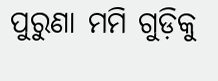ପୁରୁଣା ମମି ଗୁଡ଼ିକୁ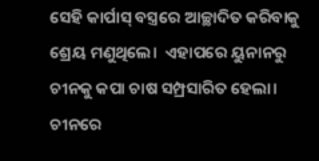ସେହି କାର୍ପାସ୍ ବସ୍ତ୍ରରେ ଆଚ୍ଛାଦିତ କରିବାକୁ ଶ୍ରେୟ ମଣୁଥିଲେ।  ଏହାପରେ ୟୁନାନରୁ ଚୀନକୁ କପା ଚାଷ ସମ୍ପ୍ରସାରିତ ହେଲା। ଚୀନରେ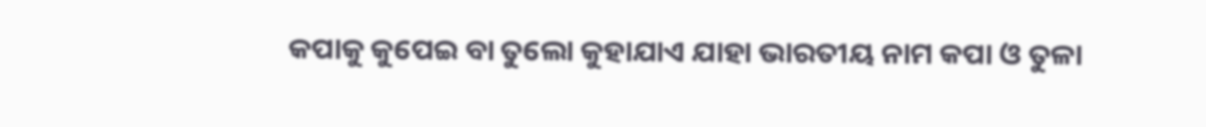କପାକୁ କୁପେଇ ବା ତୁଲୋ କୁହାଯାଏ ଯାହା ଭାରତୀୟ ନାମ କପା ଓ ତୁଳା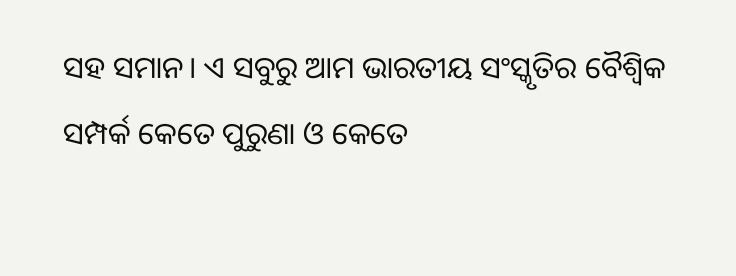ସହ ସମାନ। ଏ ସବୁରୁ ଆମ ଭାରତୀୟ ସଂସ୍କୃତିର ବୈଶ୍ବିକ ସମ୍ପର୍କ କେତେ ପୁରୁଣା ଓ କେତେ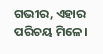ଗଭୀର, ଏହାର ପରିଚୟ ମିଳେ।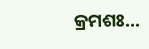କ୍ରମଶଃ...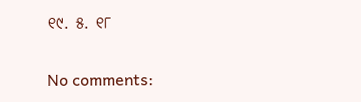୧୯. ୫. ୧୮

No comments: